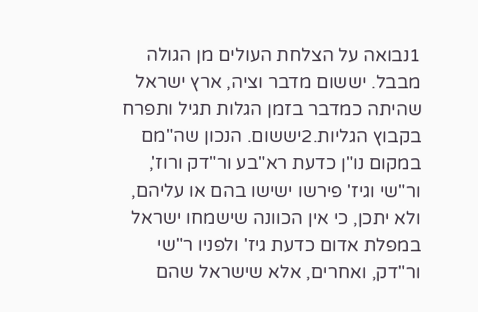1נבואה על הצלחת העולים מן הגולה מבבל. יששום מדבר וציה, ארץ ישראל שהיתה כמדבר בזמן הגלות תגיל ותפרח בקבוץ הגליות.2יששום. הנכון שה"מם במקום נו"ן כדעת רא"בע ור"דק ורוז', ור"שי וגיז' פירשו ישישו בהם או עליהם, ולא יתכן, כי אין הכוונה שישמחו ישראל במפלת אדום כדעת גיז' ולפניו ר"שי ור"דק, ואחרים, אלא שישראל שהם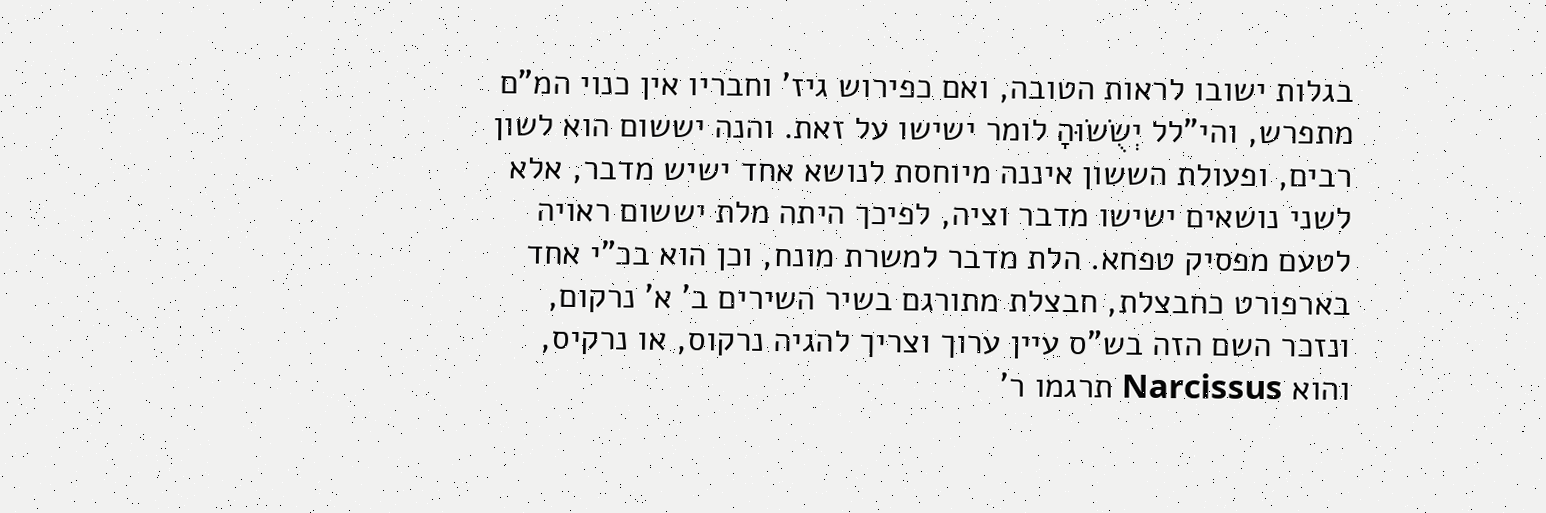בגלות ישובו לראות הטובה, ואם כפירוש גיז' וחבריו אין כנוי המ"ם מתפרש, והי"לל יְשֻׂשׂוּהָ לומר ישישו על זאת. והנה יששום הוא לשון רבים, ופעולת הששון איננה מיוחסת לנושא אחד ישיש מדבר, אלא לשני נושאים ישישו מדבר וציה, לפיכך היתה מלת יששום ראויה לטעם מפסיק טפחא. הלת מדבר למשרת מונח, וכן הוא בכ"י אחד בארפורט כחבצלת, חבצלת מתורגם בשיר השירים ב' א' נרקום, ונזכר השם הזה בש"ס עיין ערוך וצריך להגיה נרקוס, או נרקיס, והוא Narcissus תרגמו ר'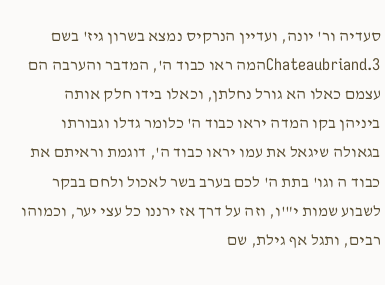סעדיה ור' יונה, ועדיין הנרקיס נמצא בשרון גיז' בשם Chateaubriand.3המה ראו כבוד ה', המדבר והערבה הם עצמם כאלו הא גורל נחלתן, וכאלו בידו חלק אותה ביניהן בקו המדה יראו כבוד ה' כלומר גדלו וגבורתו בגאולה שיגאל את עמו יראו כבוד ה', דוגמת וראיתם את כבוד ה וגו' בתת ה' לכם בערב בשר לאכול ולחם בבקר לשבוע שמות י"'ו, וזה על דרך אז ירננו כל עצי יער, וכמוהו רבים, ותגל אף גילת, שם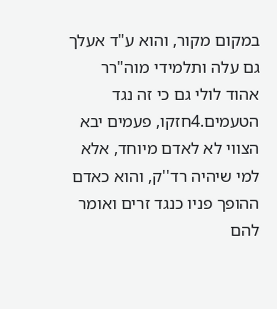במקום מקור, והוא ע"ד אעלך גם עלה ותלמידי מוה"רר אהוד לולי גם כי זה נגד הטעמים.4חזקו, פעמים יבא הצווי לא לאדם מיוחד, אלא למי שיהיה רד''ק, והוא כאדם ההופך פניו כנגד זרים ואומר להם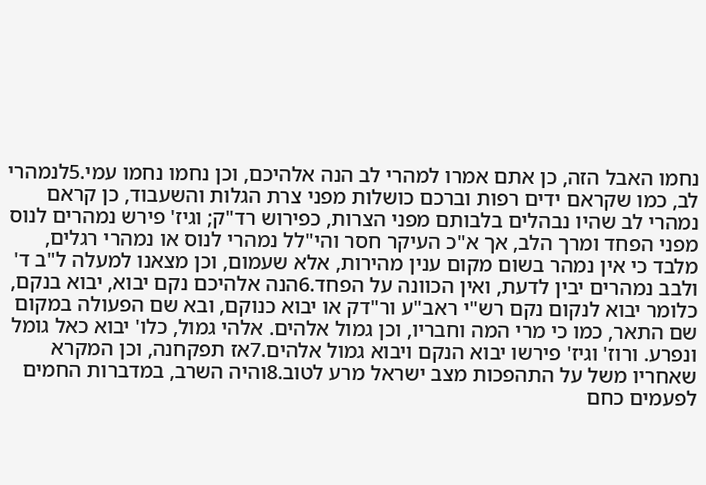נחמו האבל הזה, כן אתם אמרו למהרי לב הנה אלהיכם, וכן נחמו נחמו עמי.5לנמהרי לב, כמו שקראם ידים רפות וברכם כושלות מפני צרת הגלות והשעבוד, כן קראם נמהרי לב שהיו נבהלים בלבותם מפני הצרות, כפירוש רד"ק; וגיז' פירש נמהרים לנוס מפני הפחד ומרך הלב, אך א"כ העיקר חסר והי"לל נמהרי לנוס או נמהרי רגלים, מלבד כי אין נמהר בשום מקום ענין מהירות, אלא שעמום, וכן מצאנו למעלה ל"ב ד' ולבב נמהרים יבין לדעת, ואין הכוונה על הפחד.6הנה אלהיכם נקם יבוא, יבוא בנקם, כלומר יבוא לנקום נקם רש"י ראב"ע ור"דק או יבוא כנוקם, ובא שם הפעולה במקום שם התאר, כמו כי מרי המה וחבריו, וכן גמול אלהים. אלהי גמול, כלו' יבוא כאל גומל ונפרע. ורוז' וגיז' פירשו יבוא הנקם ויבוא גמול אלהים.7אז תפקחנה, וכן המקרא שאחריו משל על התהפכות מצב ישראל מרע לטוב.8והיה השרב, במדברות החמים לפעמים כחם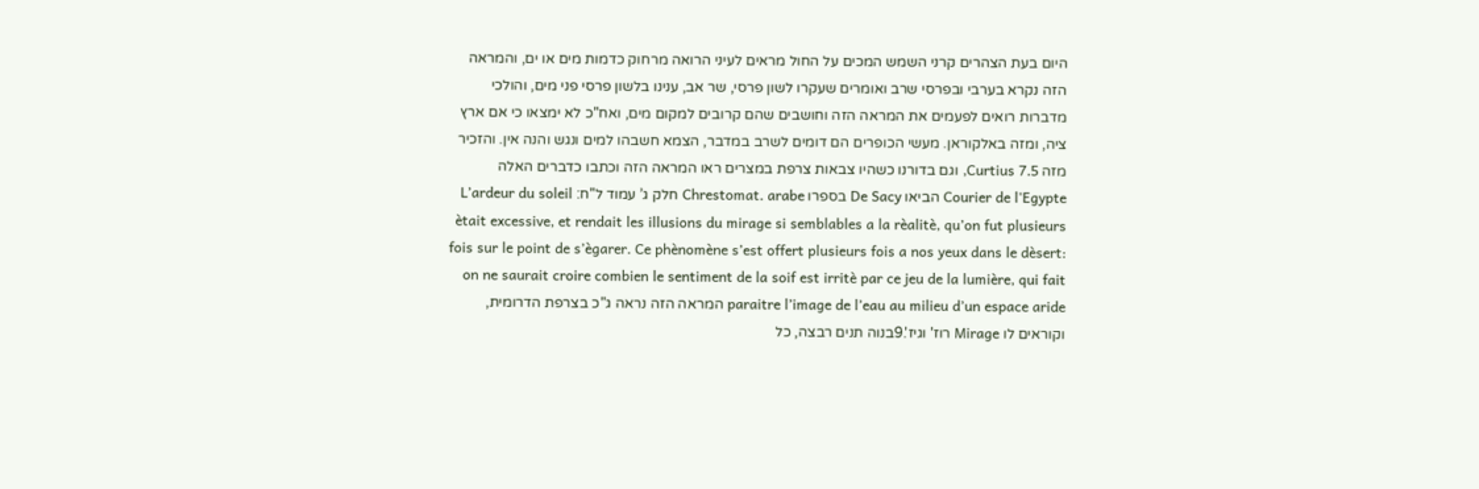היום בעת הצהרים קרני השמש המכים על החול מראים לעיני הרואה מרחוק כדמות מים או ים, והמראה הזה נקרא בערבי ובפרסי שרב ואומרים שעקרו לשון פרסי, שר אב, ענינו בלשון פרסי פני מים, והולכי מדברות רואים לפעמים את המראה הזה וחושבים שהם קרובים למקום מים, ואח"כ לא ימצאו כי אם ארץ ציה, ומזה באלקוראן. מעשי הכופרים הם דומים לשרב במדבר, הצמא חשבהו למים ונגש והנה אין. והזכיר מזה Curtius 7.5, וגם בדורנו כשהיו צבאות צרפת במצרים ראו המראה הזה וכתבו כדברים האלה Courier de l'Egypte הביאו De Sacy בספרו Chrestomat. arabe חלק ג’ עמוד ל"ח: L’ardeur du soleil ètait excessive, et rendait les illusions du mirage si semblables a la rèalitè, qu’on fut plusieurs fois sur le point de s’ègarer. Ce phènomène s’est offert plusieurs fois a nos yeux dans le dèsert: on ne saurait croire combien le sentiment de la soif est irritè par ce jeu de la lumière, qui fait paraitre l’image de l’eau au milieu d’un espace aride המראה הזה נראה ג"כ בצרפת הדרומית, וקוראים לו Mirage רוז' וגיז'.9בנוה תנים רבצה, כל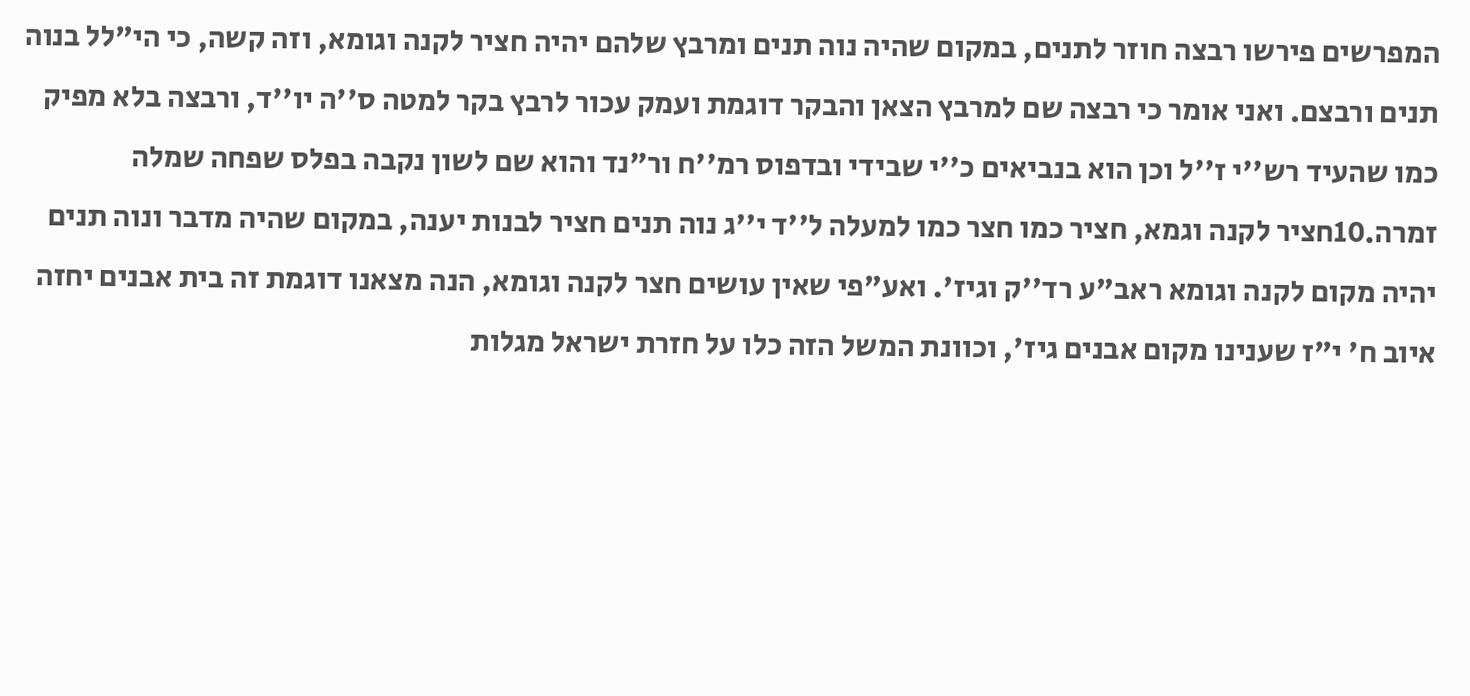המפרשים פירשו רבצה חוזר לתנים, במקום שהיה נוה תנים ומרבץ שלהם יהיה חציר לקנה וגומא, וזה קשה, כי הי"לל בנוה תנים ורבצם. ואני אומר כי רבצה שם למרבץ הצאן והבקר דוגמת ועמק עכור לרבץ בקר למטה ס''ה יו''ד, ורבצה בלא מפיק כמו שהעיד רש''י ז''ל וכן הוא בנביאים כ''י שבידי ובדפוס רמ''ח ור"נד והוא שם לשון נקבה בפלס שפחה שמלה זמרה.10חציר לקנה וגמא, חציר כמו חצר כמו למעלה ל''ד י''ג נוה תנים חציר לבנות יענה, במקום שהיה מדבר ונוה תנים יהיה מקום לקנה וגומא ראב"ע רד''ק וגיז'. ואע"פי שאין עושים חצר לקנה וגומא, הנה מצאנו דוגמת זה בית אבנים יחזה איוב ח' י"ז שענינו מקום אבנים גיז', וכוונת המשל הזה כלו על חזרת ישראל מגלות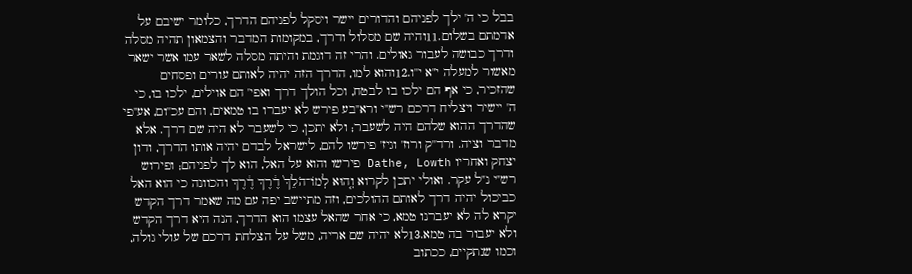בבל כי ה' ילך לפניהם והדורים יישר ויסקל לפניהם הדרך, כלומר ישיבם על אדמתם בשלום.11והיה שם מסלול ודרך, במקומות המדבר והצמאון תהיה מסלה ודרך כבושה לעבור גאולים. והרי זה דוגמת והיתה מסלה לשאר עמו אשר ישאר מאשור למעלה י"א י''ו.12והוא למו, הדרך הזה יהיה לאותם עורים ופסחים שהזכיר, כי אף הם ילכו בו לבטח, וכל הולך דרך ואפי' הם אוילים, ילכו בו, כי ה' יישיר ויצליח דרכם רש"י ורא"בע פירש לא יעברו בו טמאים, והם עכ''ום, אע"פי שהדרך ההוא שלהם היה לשעבר; ולא יתכן, כי לשעבר לא היה שם דרך. אלא מדבר וציה. ורד''ק ורוז' וגיז' פירשו להם, לישראל לבדם יהיה אותו הדרך, ודון יצחק ואחריו Dathe, Lowth פירשו והוא על האל, הוא לך לפניהם; ופירוש רש"י נ"ל עקר. ואולי יתכן לקרוא וְה֚וּא לְמוֹ־הֺלֵךְ֙ דֶ֔רֶךְ דֶ֔רֶךְ והכוונה כי הוא האל כביכול יהיה דרך לאותם ההולכים, וזה מתיישב יפה עם מה שאמר דרך הקדש יקרא לה לא יעברנו טמא, כי אחר שהאל עצמו הוא הדרך, הנה היא דרך הקדש ולא יעבור בה טמא.13לא יהיה שם אריה, משל על הצלחת דרכם של עולי גולה, וכמו שנתקיים, ככתוב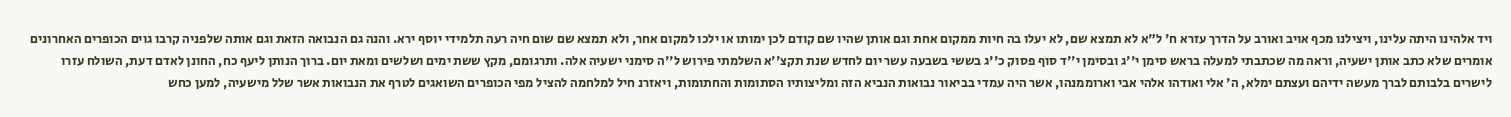ויד אלהינו היתה עלינו, ויצילנו מכף אויב ואורב על הדרך עזרא ח' ל"א לא תמצא שם, לא יעלו בה חיות ממקום אחת וגם אותן שהיו שם קודם לכן ימותו או ילכו למקום אחר, ולא תמצא שם שום חיה רעה תלמידי יוסף ירא. והנה גם הנבואה הזאת וגם אותה שלפניה קרבו גוים הכופרים האחרונים אומרים שלא כתב אותן ישעיה, וראה מה שכתבתי למעלה בראש סימן י''ג ובסימן י''ד סוף פסוק כ''ג בששי בשבעה עשר יום לחדש שנת תקצ''א השלמתי פירוש ל''ה סימני ישעיה אלה. ותרגומם, מקץ ששת ימים ושלשים ומאת יום. ברוך הנותן ליעף כח, החונן לאדם דעת, השולח עזרו לישרים בלבותם לברך מעשה ידיהם ועצתם ימלא, ה' אלי ואודהו אלהי אבי וארוממנהו, אשר היה עמדי בביאור נבואות הנביא הזה ומליצותיו הסתומות והחתומות, ויאזרנ חיל למלחמה להציל מפי הכופרים השואגים לטרף את הנבואות אשר שלל מישעיה, למען כחש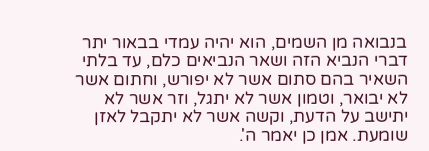בנבואה מן השמים, הוא יהיה עמדי בבאור יתר דברי הנביא הזה ושאר הנביאים כלם, עד בלתי השאיר בהם סתום אשר לא יפורש, וחתום אשר לא יבואר, וטמון אשר לא יתגל, וזר אשר לא יתישב על הדעת, וקשה אשר לא יתקבל לאזן שומעת. אמן כן יאמר ה'.